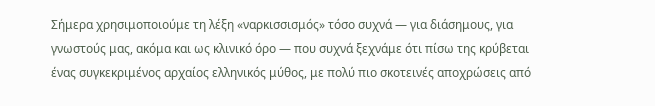Σήμερα χρησιμοποιούμε τη λέξη «ναρκισσισμός» τόσο συχνά — για διάσημους, για γνωστούς μας, ακόμα και ως κλινικό όρο — που συχνά ξεχνάμε ότι πίσω της κρύβεται ένας συγκεκριμένος αρχαίος ελληνικός μύθος, με πολύ πιο σκοτεινές αποχρώσεις από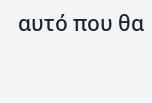αυτό που θα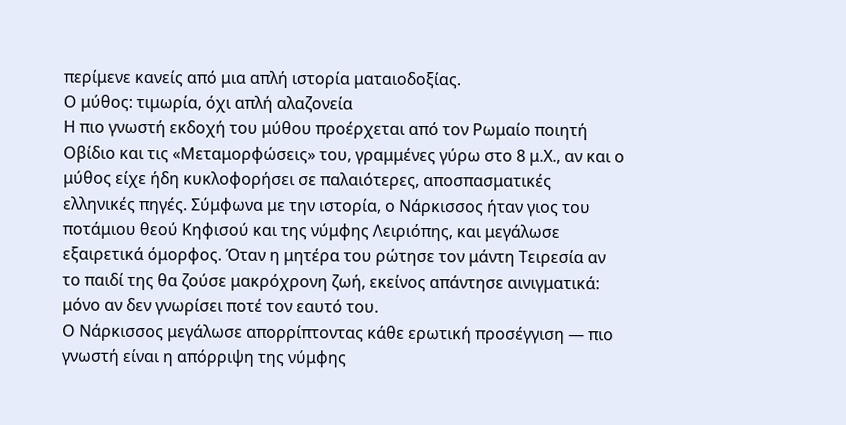περίμενε κανείς από μια απλή ιστορία ματαιοδοξίας.
Ο μύθος: τιμωρία, όχι απλή αλαζονεία
Η πιο γνωστή εκδοχή του μύθου προέρχεται από τον Ρωμαίο ποιητή Οβίδιο και τις «Μεταμορφώσεις» του, γραμμένες γύρω στο 8 μ.Χ., αν και ο μύθος είχε ήδη κυκλοφορήσει σε παλαιότερες, αποσπασματικές ελληνικές πηγές. Σύμφωνα με την ιστορία, ο Νάρκισσος ήταν γιος του ποτάμιου θεού Κηφισού και της νύμφης Λειριόπης, και μεγάλωσε εξαιρετικά όμορφος. Όταν η μητέρα του ρώτησε τον μάντη Τειρεσία αν το παιδί της θα ζούσε μακρόχρονη ζωή, εκείνος απάντησε αινιγματικά: μόνο αν δεν γνωρίσει ποτέ τον εαυτό του.
Ο Νάρκισσος μεγάλωσε απορρίπτοντας κάθε ερωτική προσέγγιση — πιο γνωστή είναι η απόρριψη της νύμφης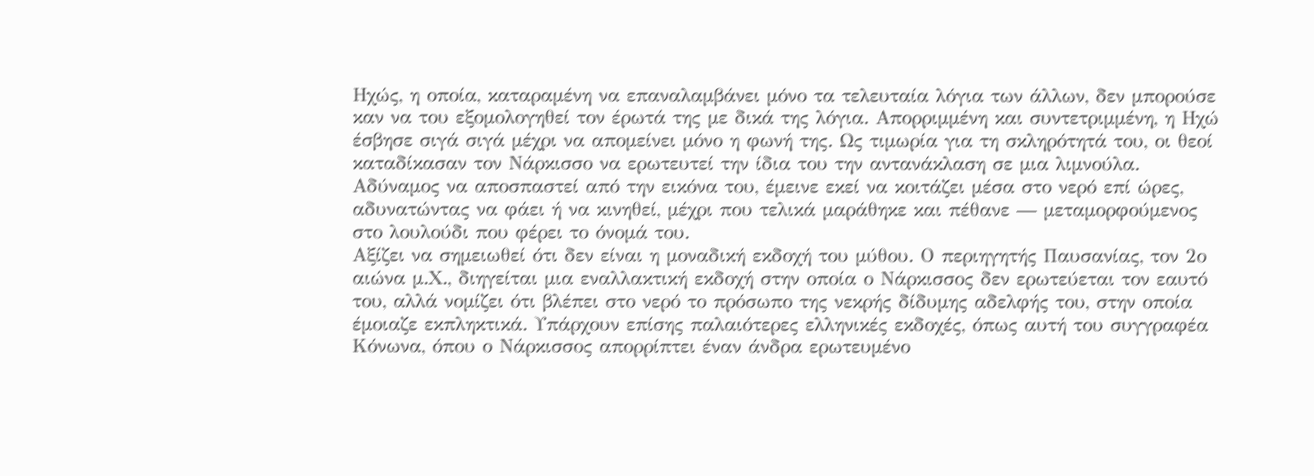Ηχώς, η οποία, καταραμένη να επαναλαμβάνει μόνο τα τελευταία λόγια των άλλων, δεν μπορούσε καν να του εξομολογηθεί τον έρωτά της με δικά της λόγια. Απορριμμένη και συντετριμμένη, η Ηχώ έσβησε σιγά σιγά μέχρι να απομείνει μόνο η φωνή της. Ως τιμωρία για τη σκληρότητά του, οι θεοί καταδίκασαν τον Νάρκισσο να ερωτευτεί την ίδια του την αντανάκλαση σε μια λιμνούλα. Αδύναμος να αποσπαστεί από την εικόνα του, έμεινε εκεί να κοιτάζει μέσα στο νερό επί ώρες, αδυνατώντας να φάει ή να κινηθεί, μέχρι που τελικά μαράθηκε και πέθανε — μεταμορφούμενος στο λουλούδι που φέρει το όνομά του.
Αξίζει να σημειωθεί ότι δεν είναι η μοναδική εκδοχή του μύθου. Ο περιηγητής Παυσανίας, τον 2ο αιώνα μ.Χ., διηγείται μια εναλλακτική εκδοχή στην οποία ο Νάρκισσος δεν ερωτεύεται τον εαυτό του, αλλά νομίζει ότι βλέπει στο νερό το πρόσωπο της νεκρής δίδυμης αδελφής του, στην οποία έμοιαζε εκπληκτικά. Υπάρχουν επίσης παλαιότερες ελληνικές εκδοχές, όπως αυτή του συγγραφέα Κόνωνα, όπου ο Νάρκισσος απορρίπτει έναν άνδρα ερωτευμένο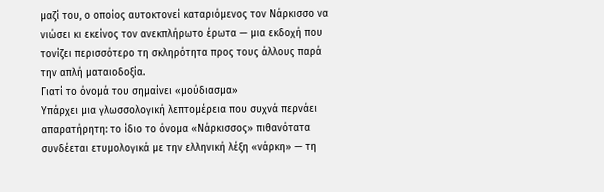μαζί του, ο οποίος αυτοκτονεί καταριόμενος τον Νάρκισσο να νιώσει κι εκείνος τον ανεκπλήρωτο έρωτα — μια εκδοχή που τονίζει περισσότερο τη σκληρότητα προς τους άλλους παρά την απλή ματαιοδοξία.
Γιατί το όνομά του σημαίνει «μούδιασμα»
Υπάρχει μια γλωσσολογική λεπτομέρεια που συχνά περνάει απαρατήρητη: το ίδιο το όνομα «Νάρκισσος» πιθανότατα συνδέεται ετυμολογικά με την ελληνική λέξη «νάρκη» — τη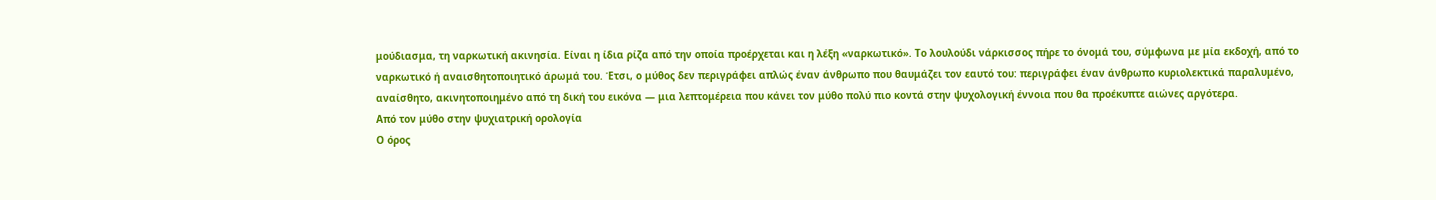μούδιασμα, τη ναρκωτική ακινησία. Είναι η ίδια ρίζα από την οποία προέρχεται και η λέξη «ναρκωτικό». Το λουλούδι νάρκισσος πήρε το όνομά του, σύμφωνα με μία εκδοχή, από το ναρκωτικό ή αναισθητοποιητικό άρωμά του. Έτσι, ο μύθος δεν περιγράφει απλώς έναν άνθρωπο που θαυμάζει τον εαυτό του: περιγράφει έναν άνθρωπο κυριολεκτικά παραλυμένο, αναίσθητο, ακινητοποιημένο από τη δική του εικόνα — μια λεπτομέρεια που κάνει τον μύθο πολύ πιο κοντά στην ψυχολογική έννοια που θα προέκυπτε αιώνες αργότερα.
Από τον μύθο στην ψυχιατρική ορολογία
Ο όρος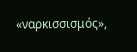«ναρκισσισμός»,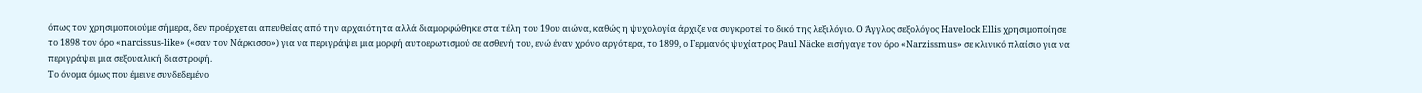όπως τον χρησιμοποιούμε σήμερα, δεν προέρχεται απευθείας από την αρχαιότητα αλλά διαμορφώθηκε στα τέλη του 19ου αιώνα, καθώς η ψυχολογία άρχιζε να συγκροτεί το δικό της λεξιλόγιο. Ο Άγγλος σεξολόγος Havelock Ellis χρησιμοποίησε το 1898 τον όρο «narcissus-like» («σαν τον Νάρκισσο») για να περιγράψει μια μορφή αυτοερωτισμού σε ασθενή του, ενώ έναν χρόνο αργότερα, το 1899, ο Γερμανός ψυχίατρος Paul Näcke εισήγαγε τον όρο «Narzissmus» σε κλινικό πλαίσιο για να περιγράψει μια σεξουαλική διαστροφή.
Το όνομα όμως που έμεινε συνδεδεμένο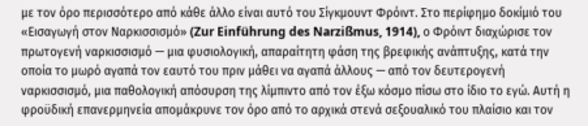με τον όρο περισσότερο από κάθε άλλο είναι αυτό του Σίγκμουντ Φρόιντ. Στο περίφημο δοκίμιό του «Εισαγωγή στον Ναρκισσισμό» (Zur Einführung des Narzißmus, 1914), ο Φρόιντ διαχώρισε τον πρωτογενή ναρκισσισμό — μια φυσιολογική, απαραίτητη φάση της βρεφικής ανάπτυξης, κατά την οποία το μωρό αγαπά τον εαυτό του πριν μάθει να αγαπά άλλους — από τον δευτερογενή ναρκισσισμό, μια παθολογική απόσυρση της λίμπιντο από τον έξω κόσμο πίσω στο ίδιο το εγώ. Αυτή η φροϋδική επανερμηνεία απομάκρυνε τον όρο από το αρχικά στενά σεξουαλικό του πλαίσιο και τον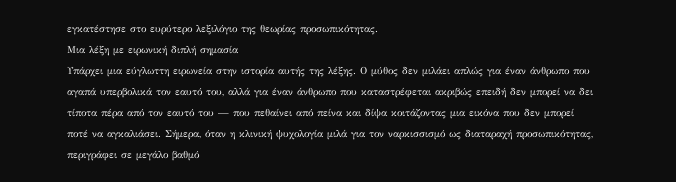εγκατέστησε στο ευρύτερο λεξιλόγιο της θεωρίας προσωπικότητας.
Μια λέξη με ειρωνική διπλή σημασία
Υπάρχει μια εύγλωττη ειρωνεία στην ιστορία αυτής της λέξης. Ο μύθος δεν μιλάει απλώς για έναν άνθρωπο που αγαπά υπερβολικά τον εαυτό του, αλλά για έναν άνθρωπο που καταστρέφεται ακριβώς επειδή δεν μπορεί να δει τίποτα πέρα από τον εαυτό του — που πεθαίνει από πείνα και δίψα κοιτάζοντας μια εικόνα που δεν μπορεί ποτέ να αγκαλιάσει. Σήμερα, όταν η κλινική ψυχολογία μιλά για τον ναρκισσισμό ως διαταραχή προσωπικότητας, περιγράφει σε μεγάλο βαθμό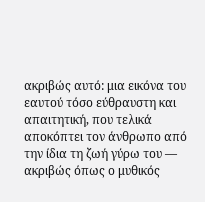ακριβώς αυτό: μια εικόνα του εαυτού τόσο εύθραυστη και απαιτητική, που τελικά αποκόπτει τον άνθρωπο από την ίδια τη ζωή γύρω του — ακριβώς όπως ο μυθικός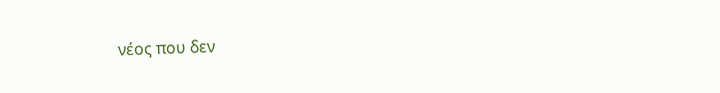νέος που δεν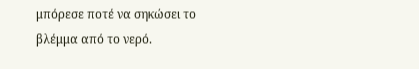μπόρεσε ποτέ να σηκώσει το βλέμμα από το νερό.